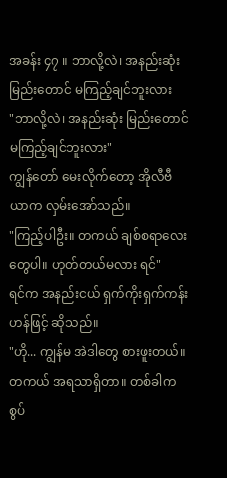အခန်း ၄၇ ။ ဘာလို့လဲ၊ အနည်းဆုံး မြည်းတောင် မကြည့်ချင်ဘူးလား
"ဘာလို့လဲ၊ အနည်းဆုံး မြည်းတောင် မကြည့်ချင်ဘူးလား"
ကျွန်တော် မေးလိုက်တော့ အိုလီဗီယာက လှမ်းအော်သည်။
"ကြည့်ပါဦး။ တကယ် ချစ်စရာလေးတွေပါ။ ဟုတ်တယ်မလား ရင်"
ရင်က အနည်းငယ် ရှက်ကိုးရှက်ကန်းဟန်ဖြင့် ဆိုသည်။
"ဟို... ကျွန်မ အဲဒါတွေ စားဖူးတယ်။ တကယ် အရသာရှိတာ။ တစ်ခါက စွပ်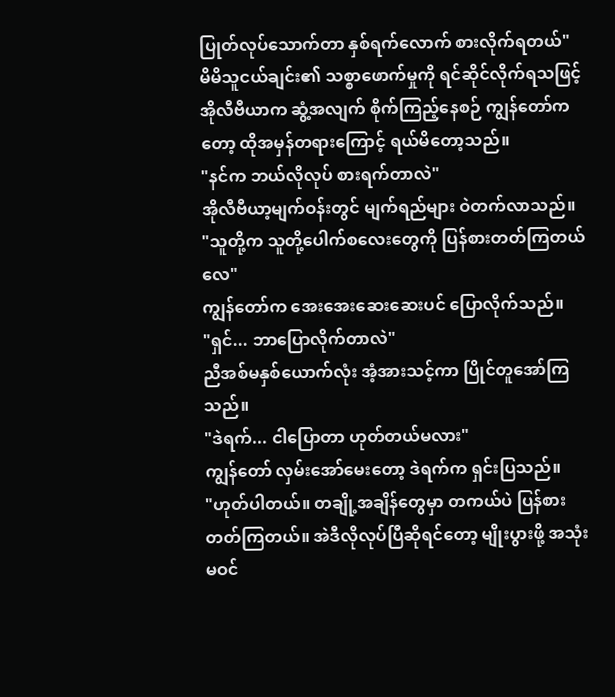ပြုတ်လုပ်သောက်တာ နှစ်ရက်လောက် စားလိုက်ရတယ်"
မိမိသူငယ်ချင်း၏ သစ္စာဖောက်မှုကို ရင်ဆိုင်လိုက်ရသဖြင့် အိုလီဗီယာက ဆွံ့အလျက် စိုက်ကြည့်နေစဉ် ကျွန်တော်ကတော့ ထိုအမှန်တရားကြောင့် ရယ်မိတော့သည်။
"နင်က ဘယ်လိုလုပ် စားရက်တာလဲ"
အိုလီဗီယာ့မျက်ဝန်းတွင် မျက်ရည်များ ဝဲတက်လာသည်။
"သူတို့က သူတို့ပေါက်စလေးတွေကို ပြန်စားတတ်ကြတယ်လေ"
ကျွန်တော်က အေးအေးဆေးဆေးပင် ပြောလိုက်သည်။
"ရှင်... ဘာပြောလိုက်တာလဲ"
ညီအစ်မနှစ်ယောက်လုံး အံ့အားသင့်ကာ ပြိုင်တူအော်ကြသည်။
"ဒဲရက်... ငါပြောတာ ဟုတ်တယ်မလား"
ကျွန်တော် လှမ်းအော်မေးတော့ ဒဲရက်က ရှင်းပြသည်။
"ဟုတ်ပါတယ်။ တချို့အချိန်တွေမှာ တကယ်ပဲ ပြန်စားတတ်ကြတယ်။ အဲဒီလိုလုပ်ပြီဆိုရင်တော့ မျိုးပွားဖို့ အသုံးမဝင်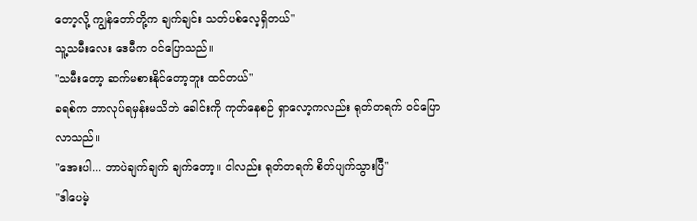တော့လို့ ကျွန်တော်တို့က ချက်ချင်း သတ်ပစ်လေ့ရှိတယ်"
သူ့သမီးလေး ဒေမီက ဝင်ပြောသည်။
"သမီးတော့ ဆက်မစားနိုင်တော့ဘူး ထင်တယ်"
ခရစ်က ဘာလုပ်ရမှန်းမသိဘဲ ခေါင်းကို ကုတ်နေစဉ် ရှာလော့ကလည်း ရုတ်တရက် ဝင်ပြောလာသည်။
"အေးပါ... ဘာပဲချက်ချက် ချက်တော့။ ငါလည်း ရုတ်တရက် စိတ်ပျက်သွားပြီ"
"ဒါပေမဲ့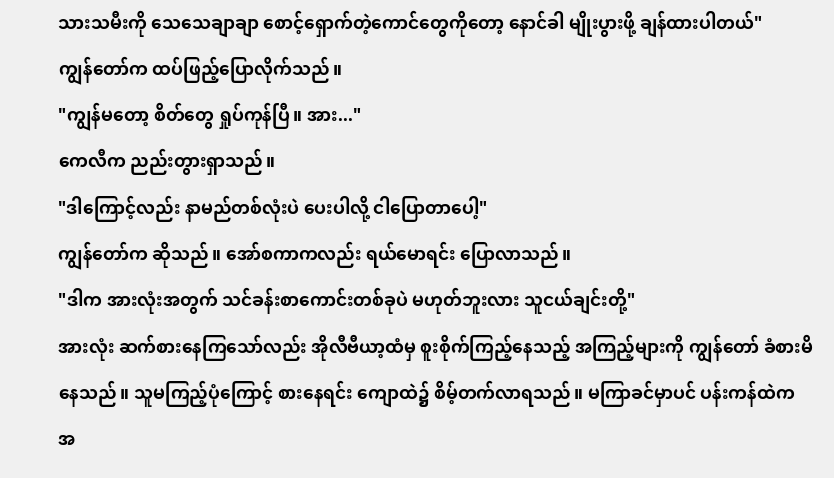သားသမီးကို သေသေချာချာ စောင့်ရှောက်တဲ့ကောင်တွေကိုတော့ နောင်ခါ မျိုးပွားဖို့ ချန်ထားပါတယ်"
ကျွန်တော်က ထပ်ဖြည့်ပြောလိုက်သည်။
"ကျွန်မတော့ စိတ်တွေ ရှုပ်ကုန်ပြီ။ အား..."
ကေလီက ညည်းတွားရှာသည်။
"ဒါကြောင့်လည်း နာမည်တစ်လုံးပဲ ပေးပါလို့ ငါပြောတာပေါ့"
ကျွန်တော်က ဆိုသည်။ အော်စကာကလည်း ရယ်မောရင်း ပြောလာသည်။
"ဒါက အားလုံးအတွက် သင်ခန်းစာကောင်းတစ်ခုပဲ မဟုတ်ဘူးလား သူငယ်ချင်းတို့"
အားလုံး ဆက်စားနေကြသော်လည်း အိုလီဗီယာ့ထံမှ စူးစိုက်ကြည့်နေသည့် အကြည့်များကို ကျွန်တော် ခံစားမိနေသည်။ သူမကြည့်ပုံကြောင့် စားနေရင်း ကျောထဲ၌ စိမ့်တက်လာရသည်။ မကြာခင်မှာပင် ပန်းကန်ထဲက အ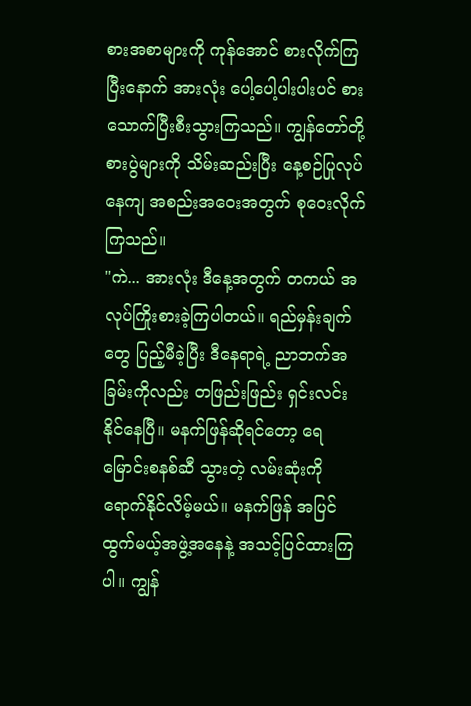စားအစာများကို ကုန်အောင် စားလိုက်ကြပြီးနောက် အားလုံး ပေါ့ပေါ့ပါးပါးပင် စားသောက်ပြီးစီးသွားကြသည်။ ကျွန်တော်တို့ စားပွဲများကို သိမ်းဆည်းပြီး နေ့စဉ်ပြုလုပ်နေကျ အစည်းအဝေးအတွက် စုဝေးလိုက်ကြသည်။
"ကဲ... အားလုံး ဒီနေ့အတွက် တကယ် အလုပ်ကြိုးစားခဲ့ကြပါတယ်။ ရည်မှန်းချက်တွေ ပြည့်မီခဲ့ပြီး ဒီနေရာရဲ့ ညာဘက်အခြမ်းကိုလည်း တဖြည်းဖြည်း ရှင်းလင်းနိုင်နေပြီ။ မနက်ဖြန်ဆိုရင်တော့ ရေမြောင်းစနစ်ဆီ သွားတဲ့ လမ်းဆုံးကို ရောက်နိုင်လိမ့်မယ်။ မနက်ဖြန် အပြင်ထွက်မယ့်အဖွဲ့အနေနဲ့ အသင့်ပြင်ထားကြပါ။ ကျွန်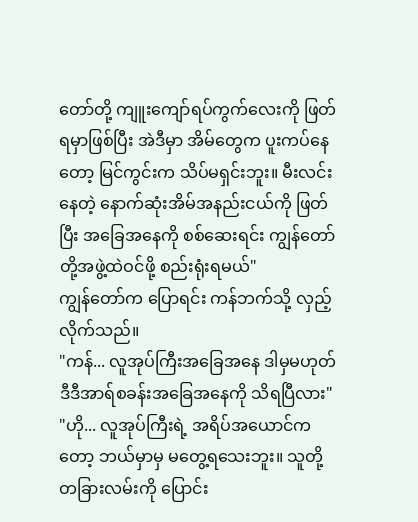တော်တို့ ကျူးကျော်ရပ်ကွက်လေးကို ဖြတ်ရမှာဖြစ်ပြီး အဲဒီမှာ အိမ်တွေက ပူးကပ်နေတော့ မြင်ကွင်းက သိပ်မရှင်းဘူး။ မီးလင်းနေတဲ့ နောက်ဆုံးအိမ်အနည်းငယ်ကို ဖြတ်ပြီး အခြေအနေကို စစ်ဆေးရင်း ကျွန်တော်တို့အဖွဲ့ထဲဝင်ဖို့ စည်းရုံးရမယ်"
ကျွန်တော်က ပြောရင်း ကန်ဘက်သို့ လှည့်လိုက်သည်။
"ကန်... လူအုပ်ကြီးအခြေအနေ ဒါမှမဟုတ် ဒီဒီအာရ်စခန်းအခြေအနေကို သိရပြီလား"
"ဟို... လူအုပ်ကြီးရဲ့ အရိပ်အယောင်ကတော့ ဘယ်မှာမှ မတွေ့ရသေးဘူး။ သူတို့ တခြားလမ်းကို ပြောင်း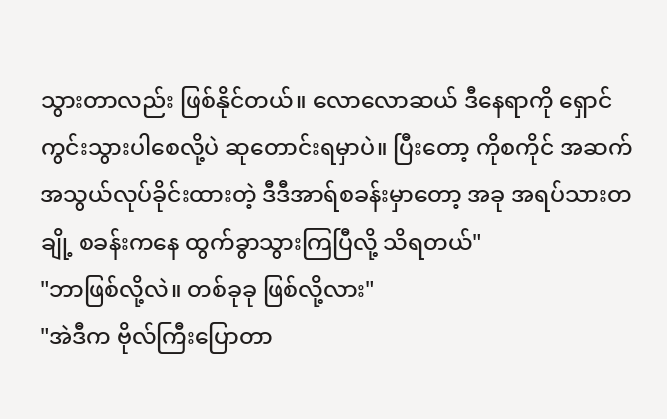သွားတာလည်း ဖြစ်နိုင်တယ်။ လောလောဆယ် ဒီနေရာကို ရှောင်ကွင်းသွားပါစေလို့ပဲ ဆုတောင်းရမှာပဲ။ ပြီးတော့ ကိုစကိုင် အဆက်အသွယ်လုပ်ခိုင်းထားတဲ့ ဒီဒီအာရ်စခန်းမှာတော့ အခု အရပ်သားတချို့ စခန်းကနေ ထွက်ခွာသွားကြပြီလို့ သိရတယ်"
"ဘာဖြစ်လို့လဲ။ တစ်ခုခု ဖြစ်လို့လား"
"အဲဒီက ဗိုလ်ကြီးပြောတာ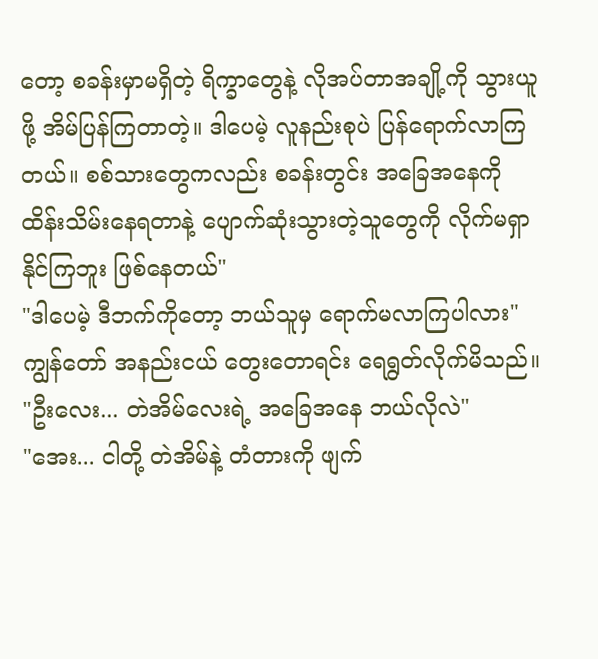တော့ စခန်းမှာမရှိတဲ့ ရိက္ခာတွေနဲ့ လိုအပ်တာအချို့ကို သွားယူဖို့ အိမ်ပြန်ကြတာတဲ့။ ဒါပေမဲ့ လူနည်းစုပဲ ပြန်ရောက်လာကြတယ်။ စစ်သားတွေကလည်း စခန်းတွင်း အခြေအနေကို ထိန်းသိမ်းနေရတာနဲ့ ပျောက်ဆုံးသွားတဲ့သူတွေကို လိုက်မရှာနိုင်ကြဘူး ဖြစ်နေတယ်"
"ဒါပေမဲ့ ဒီဘက်ကိုတော့ ဘယ်သူမှ ရောက်မလာကြပါလား"
ကျွန်တော် အနည်းငယ် တွေးတောရင်း ရေရွတ်လိုက်မိသည်။
"ဦးလေး... တဲအိမ်လေးရဲ့ အခြေအနေ ဘယ်လိုလဲ"
"အေး... ငါတို့ တဲအိမ်နဲ့ တံတားကို ဖျက်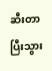ဆီးတာ ပြီးသွား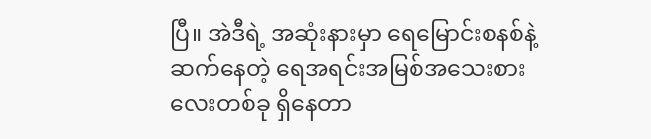ပြီ။ အဲဒီရဲ့ အဆုံးနားမှာ ရေမြောင်းစနစ်နဲ့ ဆက်နေတဲ့ ရေအရင်းအမြစ်အသေးစားလေးတစ်ခု ရှိနေတာ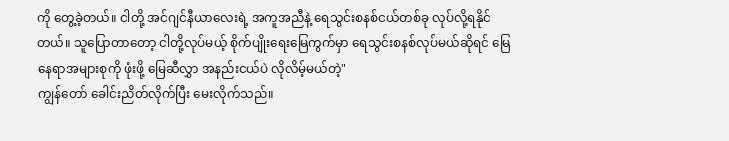ကို တွေ့ခဲ့တယ်။ ငါတို့ အင်ဂျင်နီယာလေးရဲ့ အကူအညီနဲ့ ရေသွင်းစနစ်ငယ်တစ်ခု လုပ်လို့ရနိုင်တယ်။ သူပြောတာတော့ ငါတို့လုပ်မယ့် စိုက်ပျိုးရေးမြေကွက်မှာ ရေသွင်းစနစ်လုပ်မယ်ဆိုရင် မြေနေရာအများစုကို ဖုံးဖို့ မြေဆီလွှာ အနည်းငယ်ပဲ လိုလိမ့်မယ်တဲ့"
ကျွန်တော် ခေါင်းညိတ်လိုက်ပြီး မေးလိုက်သည်။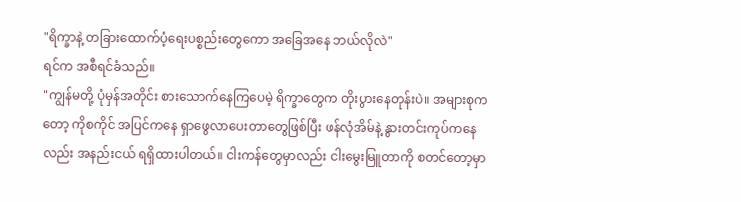"ရိက္ခာနဲ့ တခြားထောက်ပံ့ရေးပစ္စည်းတွေကော အခြေအနေ ဘယ်လိုလဲ"
ရင်က အစီရင်ခံသည်။
"ကျွန်မတို့ ပုံမှန်အတိုင်း စားသောက်နေကြပေမဲ့ ရိက္ခာတွေက တိုးပွားနေတုန်းပဲ။ အများစုကတော့ ကိုစကိုင် အပြင်ကနေ ရှာဖွေလာပေးတာတွေဖြစ်ပြီး ဖန်လုံအိမ်နဲ့ နွားတင်းကုပ်ကနေလည်း အနည်းငယ် ရရှိထားပါတယ်။ ငါးကန်တွေမှာလည်း ငါးမွေးမြူတာကို စတင်တော့မှာ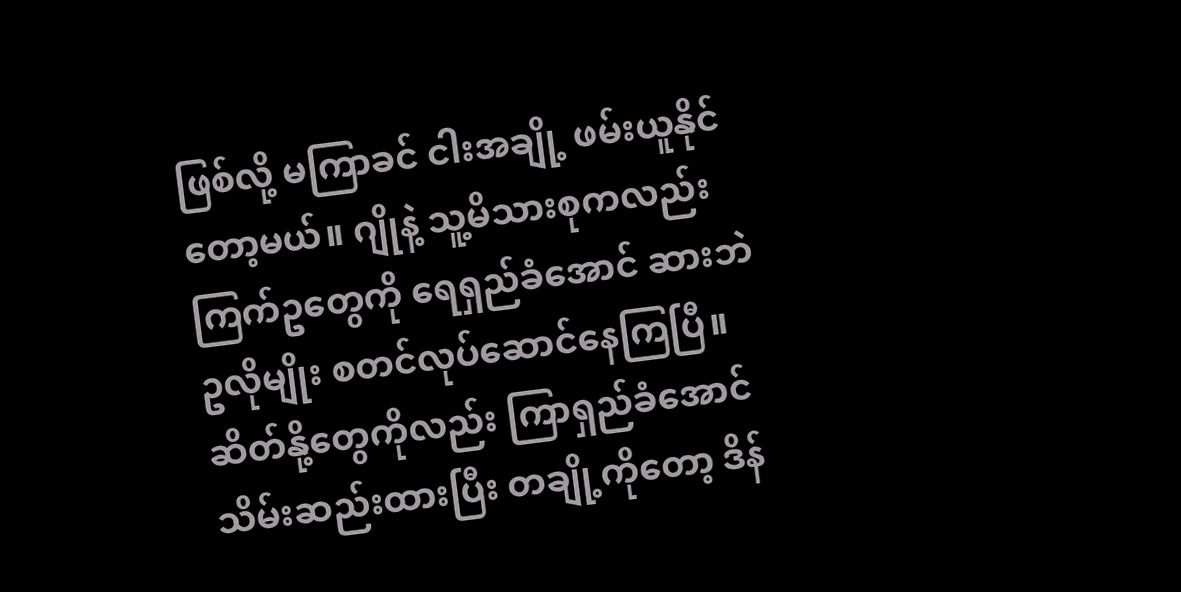ဖြစ်လို့ မကြာခင် ငါးအချို့ ဖမ်းယူနိုင်တော့မယ်။ ဂျိုနဲ့ သူ့မိသားစုကလည်း ကြက်ဥတွေကို ရေရှည်ခံအောင် ဆားဘဲဥလိုမျိုး စတင်လုပ်ဆောင်နေကြပြီ။ ဆိတ်နို့တွေကိုလည်း ကြာရှည်ခံအောင် သိမ်းဆည်းထားပြီး တချို့ကိုတော့ ဒိန်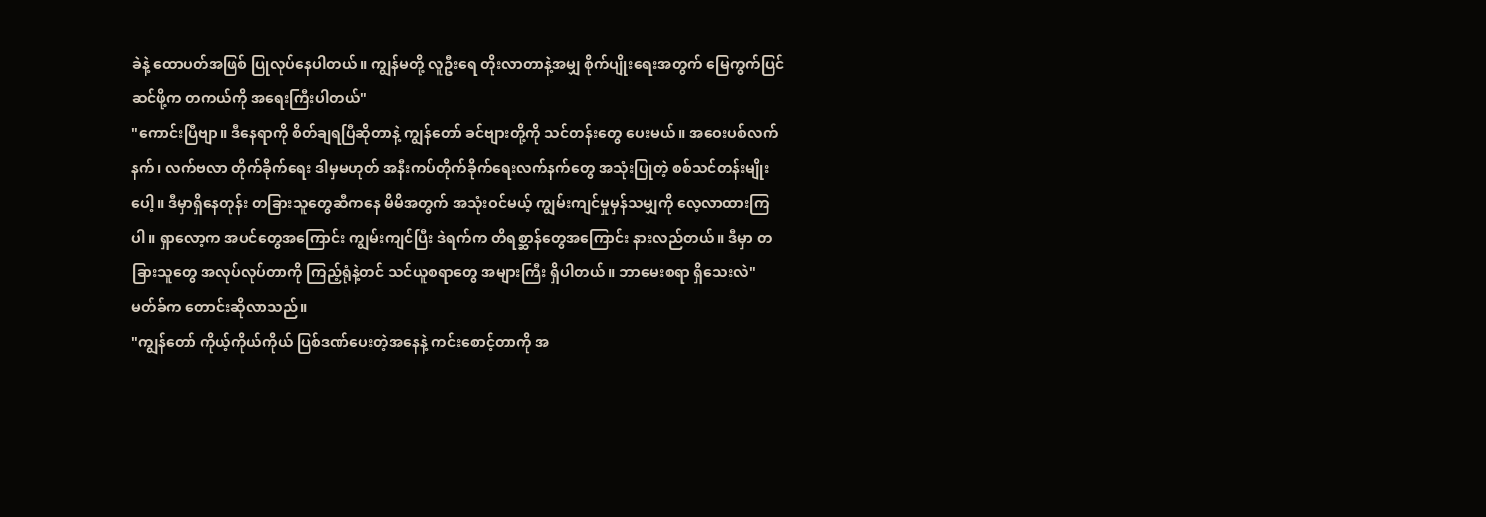ခဲနဲ့ ထောပတ်အဖြစ် ပြုလုပ်နေပါတယ်။ ကျွန်မတို့ လူဦးရေ တိုးလာတာနဲ့အမျှ စိုက်ပျိုးရေးအတွက် မြေကွက်ပြင်ဆင်ဖို့က တကယ်ကို အရေးကြီးပါတယ်"
"ကောင်းပြီဗျာ။ ဒီနေရာကို စိတ်ချရပြီဆိုတာနဲ့ ကျွန်တော် ခင်ဗျားတို့ကို သင်တန်းတွေ ပေးမယ်။ အဝေးပစ်လက်နက်၊ လက်ဗလာ တိုက်ခိုက်ရေး ဒါမှမဟုတ် အနီးကပ်တိုက်ခိုက်ရေးလက်နက်တွေ အသုံးပြုတဲ့ စစ်သင်တန်းမျိုးပေါ့။ ဒီမှာရှိနေတုန်း တခြားသူတွေဆီကနေ မိမိအတွက် အသုံးဝင်မယ့် ကျွမ်းကျင်မှုမှန်သမျှကို လေ့လာထားကြပါ။ ရှာလော့က အပင်တွေအကြောင်း ကျွမ်းကျင်ပြီး ဒဲရက်က တိရစ္ဆာန်တွေအကြောင်း နားလည်တယ်။ ဒီမှာ တခြားသူတွေ အလုပ်လုပ်တာကို ကြည့်ရုံနဲ့တင် သင်ယူစရာတွေ အများကြီး ရှိပါတယ်။ ဘာမေးစရာ ရှိသေးလဲ"
မတ်ခ်က တောင်းဆိုလာသည်။
"ကျွန်တော် ကိုယ့်ကိုယ်ကိုယ် ပြစ်ဒဏ်ပေးတဲ့အနေနဲ့ ကင်းစောင့်တာကို အ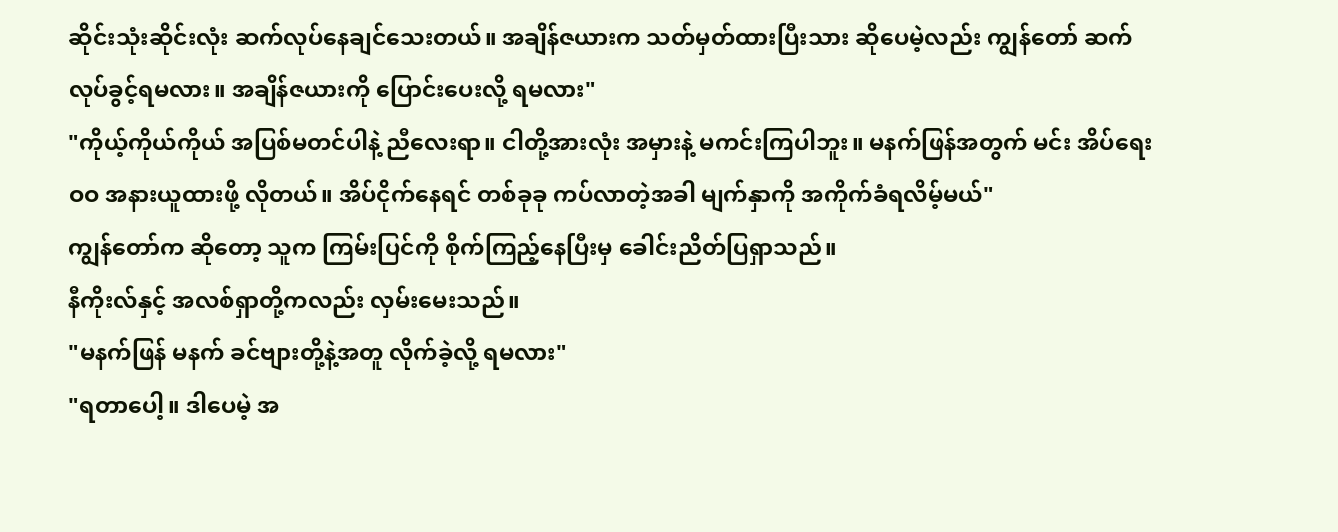ဆိုင်းသုံးဆိုင်းလုံး ဆက်လုပ်နေချင်သေးတယ်။ အချိန်ဇယားက သတ်မှတ်ထားပြီးသား ဆိုပေမဲ့လည်း ကျွန်တော် ဆက်လုပ်ခွင့်ရမလား။ အချိန်ဇယားကို ပြောင်းပေးလို့ ရမလား"
"ကိုယ့်ကိုယ်ကိုယ် အပြစ်မတင်ပါနဲ့ ညီလေးရာ။ ငါတို့အားလုံး အမှားနဲ့ မကင်းကြပါဘူး။ မနက်ဖြန်အတွက် မင်း အိပ်ရေးဝဝ အနားယူထားဖို့ လိုတယ်။ အိပ်ငိုက်နေရင် တစ်ခုခု ကပ်လာတဲ့အခါ မျက်နှာကို အကိုက်ခံရလိမ့်မယ်"
ကျွန်တော်က ဆိုတော့ သူက ကြမ်းပြင်ကို စိုက်ကြည့်နေပြီးမှ ခေါင်းညိတ်ပြရှာသည်။
နီကိုးလ်နှင့် အလစ်ရှာတို့ကလည်း လှမ်းမေးသည်။
"မနက်ဖြန် မနက် ခင်ဗျားတို့နဲ့အတူ လိုက်ခဲ့လို့ ရမလား"
"ရတာပေါ့။ ဒါပေမဲ့ အ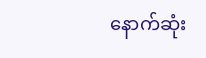နောက်ဆုံး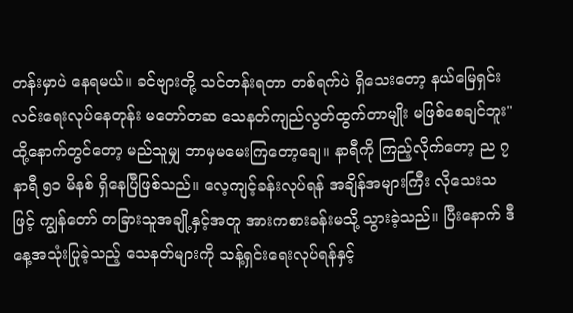တန်းမှာပဲ နေရမယ်။ ခင်ဗျားတို့ သင်တန်းရတာ တစ်ရက်ပဲ ရှိသေးတော့ နယ်မြေရှင်းလင်းရေးလုပ်နေတုန်း မတော်တဆ သေနတ်ကျည်လွတ်ထွက်တာမျိုး မဖြစ်စေချင်ဘူး"
ထို့နောက်တွင်တော့ မည်သူမျှ ဘာမှမမေးကြတော့ချေ။ နာရီကို ကြည့်လိုက်တော့ ည ၇ နာရီ ၅၁ မိနစ် ရှိနေပြီဖြစ်သည်။ လေ့ကျင့်ခန်းလုပ်ရန် အချိန်အများကြီး လိုသေးသဖြင့် ကျွန်တော် တခြားသူအချို့နှင့်အတူ အားကစားခန်းမသို့ သွားခဲ့သည်။ ပြီးနောက် ဒီနေ့အသုံးပြုခဲ့သည့် သေနတ်များကို သန့်ရှင်းရေးလုပ်ရန်နှင့်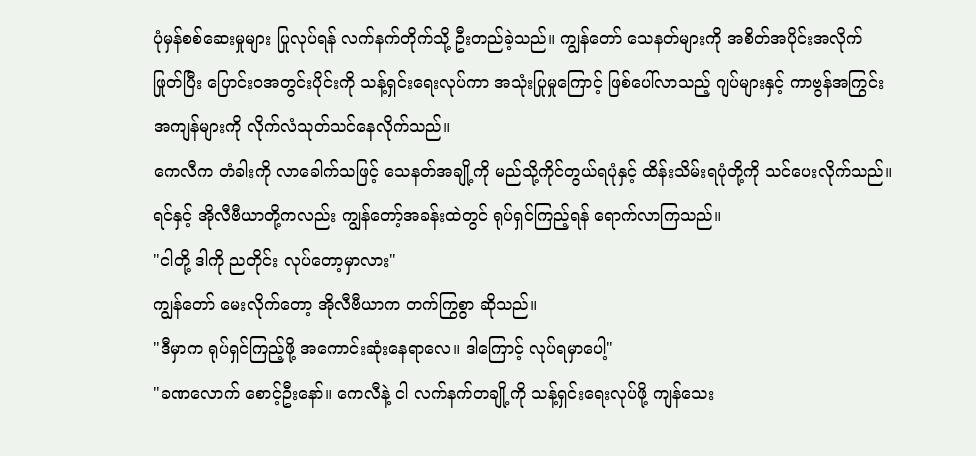ပုံမှန်စစ်ဆေးမှုများ ပြုလုပ်ရန် လက်နက်တိုက်သို့ ဦးတည်ခဲ့သည်။ ကျွန်တော် သေနတ်များကို အစိတ်အပိုင်းအလိုက် ဖြုတ်ပြီး ပြောင်းဝအတွင်းပိုင်းကို သန့်ရှင်းရေးလုပ်ကာ အသုံးပြုမှုကြောင့် ဖြစ်ပေါ်လာသည့် ဂျပ်များနှင့် ကာဗွန်အကြွင်းအကျန်များကို လိုက်လံသုတ်သင်နေလိုက်သည်။
ကေလီက တံခါးကို လာခေါက်သဖြင့် သေနတ်အချို့ကို မည်သို့ကိုင်တွယ်ရပုံနှင့် ထိန်းသိမ်းရပုံတို့ကို သင်ပေးလိုက်သည်။ ရင်နှင့် အိုလီဗီယာတို့ကလည်း ကျွန်တော့်အခန်းထဲတွင် ရုပ်ရှင်ကြည့်ရန် ရောက်လာကြသည်။
"ငါတို့ ဒါကို ညတိုင်း လုပ်တော့မှာလား"
ကျွန်တော် မေးလိုက်တော့ အိုလီဗီယာက တက်ကြွစွာ ဆိုသည်။
"ဒီမှာက ရုပ်ရှင်ကြည့်ဖို့ အကောင်းဆုံးနေရာလေ။ ဒါကြောင့် လုပ်ရမှာပေါ့"
"ခဏလောက် စောင့်ဦးနော်။ ကေလီနဲ့ ငါ လက်နက်တချို့ကို သန့်ရှင်းရေးလုပ်ဖို့ ကျန်သေး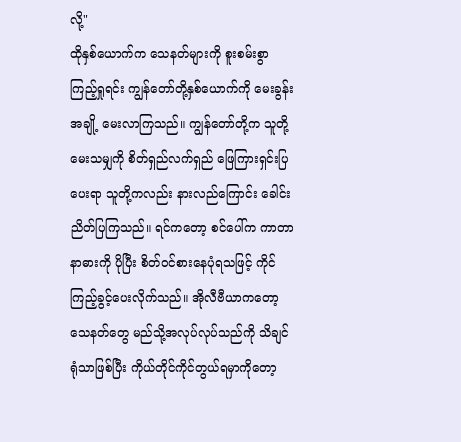လို့"
ထိုနှစ်ယောက်က သေနတ်များကို စူးစမ်းစွာ ကြည့်ရှုရင်း ကျွန်တော်တို့နှစ်ယောက်ကို မေးခွန်းအချို့ မေးလာကြသည်။ ကျွန်တော်တို့က သူတို့မေးသမျှကို စိတ်ရှည်လက်ရှည် ဖြေကြားရှင်းပြပေးရာ သူတို့ကလည်း နားလည်ကြောင်း ခေါင်းညိတ်ပြကြသည်။ ရင်ကတော့ စင်ပေါ်က ကာတာနာဓားကို ပိုပြီး စိတ်ဝင်စားနေပုံရသဖြင့် ကိုင်ကြည့်ခွင့်ပေးလိုက်သည်။ အိုလီဗီယာကတော့ သေနတ်တွေ မည်သို့အလုပ်လုပ်သည်ကို သိချင်ရုံသာဖြစ်ပြီး ကိုယ်တိုင်ကိုင်တွယ်ရမှာကိုတော့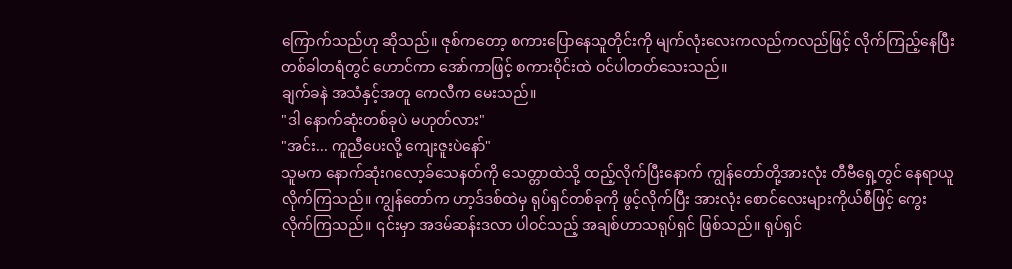ကြောက်သည်ဟု ဆိုသည်။ ဇုစ်ကတော့ စကားပြောနေသူတိုင်းကို မျက်လုံးလေးကလည်ကလည်ဖြင့် လိုက်ကြည့်နေပြီး တစ်ခါတရံတွင် ဟောင်ကာ အော်ကာဖြင့် စကားဝိုင်းထဲ ဝင်ပါတတ်သေးသည်။
ချက်ခနဲ အသံနှင့်အတူ ကေလီက မေးသည်။
"ဒါ နောက်ဆုံးတစ်ခုပဲ မဟုတ်လား"
"အင်း... ကူညီပေးလို့ ကျေးဇူးပဲနော်"
သူမက နောက်ဆုံးဂလော့ခ်သေနတ်ကို သေတ္တာထဲသို့ ထည့်လိုက်ပြီးနောက် ကျွန်တော်တို့အားလုံး တီဗီရှေ့တွင် နေရာယူလိုက်ကြသည်။ ကျွန်တော်က ဟာ့ဒ်ဒစ်ထဲမှ ရုပ်ရှင်တစ်ခုကို ဖွင့်လိုက်ပြီး အားလုံး စောင်လေးများကိုယ်စီဖြင့် ကွေးလိုက်ကြသည်။ ၎င်းမှာ အဒမ်ဆန်းဒလာ ပါဝင်သည့် အချစ်ဟာသရုပ်ရှင် ဖြစ်သည်။ ရုပ်ရှင်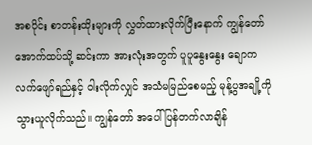အစပိုင်း စာတန်းထိုးများကို လွှတ်ထားလိုက်ပြီးနောက် ကျွန်တော် အောက်ထပ်သို့ ဆင်းကာ အားလုံးအတွက် ပူပူနွေးနွေး ချောကလက်ဖျော်ရည်နှင့် ဝါးလိုက်လျှင် အသံမမြည်စေမည့် မုန့်ပွအချို့ကို သွားယူလိုက်သည်။ ကျွန်တော် အပေါ်ပြန်တက်လာချိန်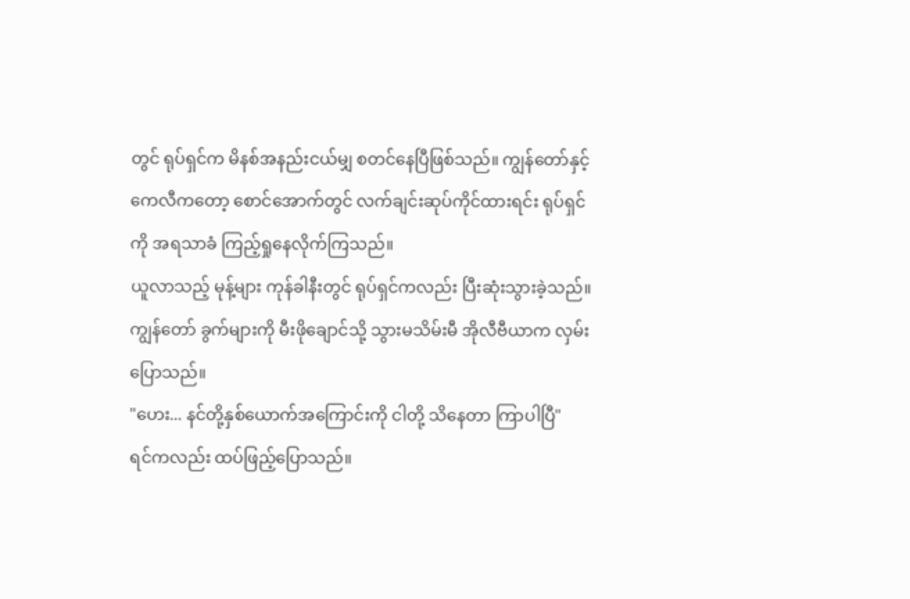တွင် ရုပ်ရှင်က မိနစ်အနည်းငယ်မျှ စတင်နေပြီဖြစ်သည်။ ကျွန်တော်နှင့် ကေလီကတော့ စောင်အောက်တွင် လက်ချင်းဆုပ်ကိုင်ထားရင်း ရုပ်ရှင်ကို အရသာခံ ကြည့်ရှုနေလိုက်ကြသည်။
ယူလာသည့် မုန့်များ ကုန်ခါနီးတွင် ရုပ်ရှင်ကလည်း ပြီးဆုံးသွားခဲ့သည်။ ကျွန်တော် ခွက်များကို မီးဖိုချောင်သို့ သွားမသိမ်းမီ အိုလီဗီယာက လှမ်းပြောသည်။
"ဟေး... နင်တို့နှစ်ယောက်အကြောင်းကို ငါတို့ သိနေတာ ကြာပါပြီ"
ရင်ကလည်း ထပ်ဖြည့်ပြောသည်။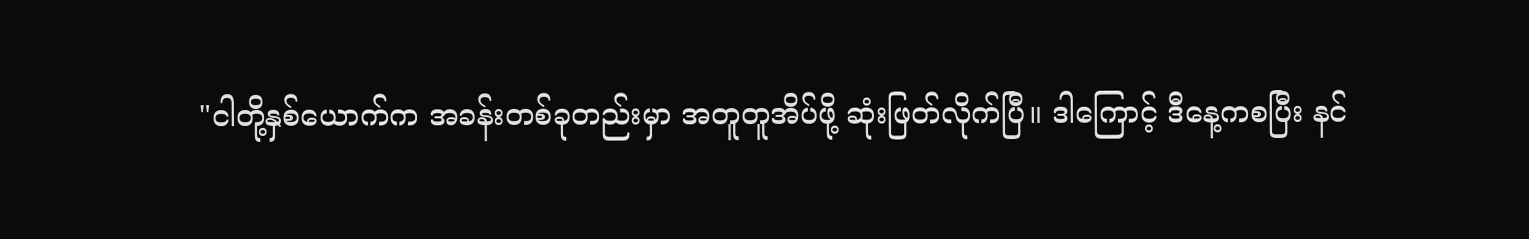"ငါတို့နှစ်ယောက်က အခန်းတစ်ခုတည်းမှာ အတူတူအိပ်ဖို့ ဆုံးဖြတ်လိုက်ပြီ။ ဒါကြောင့် ဒီနေ့ကစပြီး နင်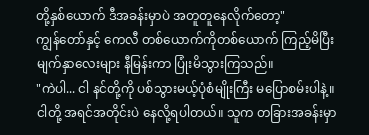တို့နှစ်ယောက် ဒီအခန်းမှာပဲ အတူတူနေလိုက်တော့"
ကျွန်တော်နှင့် ကေလီ တစ်ယောက်ကိုတစ်ယောက် ကြည့်မိပြီး မျက်နှာလေးများ နီမြန်းကာ ပြုံးမိသွားကြသည်။
"ကဲပါ... ငါ နင်တို့ကို ပစ်သွားမယ့်ပုံစံမျိုးကြီး မပြောစမ်းပါနဲ့။ ငါတို့ အရင်အတိုင်းပဲ နေလို့ရပါတယ်။ သူက တခြားအခန်းမှာ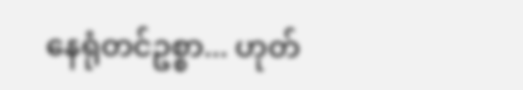နေရုံတင်ဥစ္စာ... ဟုတ်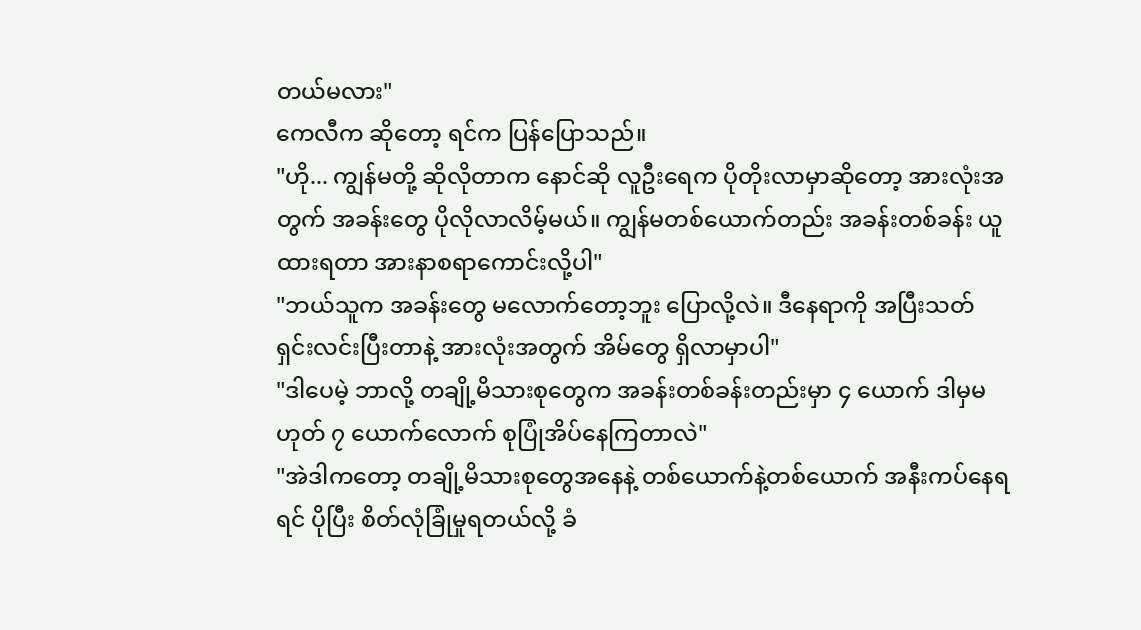တယ်မလား"
ကေလီက ဆိုတော့ ရင်က ပြန်ပြောသည်။
"ဟို... ကျွန်မတို့ ဆိုလိုတာက နောင်ဆို လူဦးရေက ပိုတိုးလာမှာဆိုတော့ အားလုံးအတွက် အခန်းတွေ ပိုလိုလာလိမ့်မယ်။ ကျွန်မတစ်ယောက်တည်း အခန်းတစ်ခန်း ယူထားရတာ အားနာစရာကောင်းလို့ပါ"
"ဘယ်သူက အခန်းတွေ မလောက်တော့ဘူး ပြောလို့လဲ။ ဒီနေရာကို အပြီးသတ် ရှင်းလင်းပြီးတာနဲ့ အားလုံးအတွက် အိမ်တွေ ရှိလာမှာပါ"
"ဒါပေမဲ့ ဘာလို့ တချို့မိသားစုတွေက အခန်းတစ်ခန်းတည်းမှာ ၄ ယောက် ဒါမှမဟုတ် ၇ ယောက်လောက် စုပြုံအိပ်နေကြတာလဲ"
"အဲဒါကတော့ တချို့မိသားစုတွေအနေနဲ့ တစ်ယောက်နဲ့တစ်ယောက် အနီးကပ်နေရရင် ပိုပြီး စိတ်လုံခြုံမှုရတယ်လို့ ခံ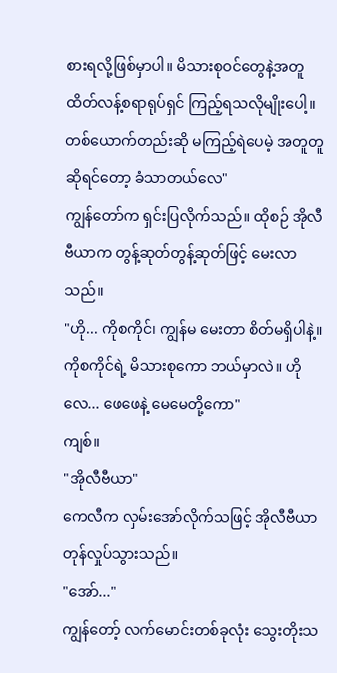စားရလို့ဖြစ်မှာပါ။ မိသားစုဝင်တွေနဲ့အတူ ထိတ်လန့်စရာရုပ်ရှင် ကြည့်ရသလိုမျိုးပေါ့။ တစ်ယောက်တည်းဆို မကြည့်ရဲပေမဲ့ အတူတူဆိုရင်တော့ ခံသာတယ်လေ"
ကျွန်တော်က ရှင်းပြလိုက်သည်။ ထိုစဉ် အိုလီဗီယာက တွန့်ဆုတ်တွန့်ဆုတ်ဖြင့် မေးလာသည်။
"ဟို... ကိုစကိုင်၊ ကျွန်မ မေးတာ စိတ်မရှိပါနဲ့။ ကိုစကိုင်ရဲ့ မိသားစုကော ဘယ်မှာလဲ။ ဟိုလေ... ဖေဖေနဲ့ မေမေတို့ကော"
ကျစ်။
"အိုလီဗီယာ"
ကေလီက လှမ်းအော်လိုက်သဖြင့် အိုလီဗီယာ တုန်လှုပ်သွားသည်။
"အော်..."
ကျွန်တော့် လက်မောင်းတစ်ခုလုံး သွေးတိုးသ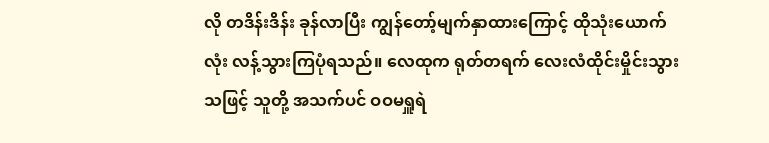လို တဒိန်းဒိန်း ခုန်လာပြီး ကျွန်တော့်မျက်နှာထားကြောင့် ထိုသုံးယောက်လုံး လန့်သွားကြပုံရသည်။ လေထုက ရုတ်တရက် လေးလံထိုင်းမှိုင်းသွားသဖြင့် သူတို့ အသက်ပင် ဝဝမရှူရဲ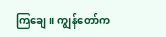ကြချေ။ ကျွန်တော်က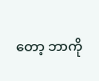တော့ ဘာကို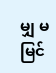မျှ မမြင်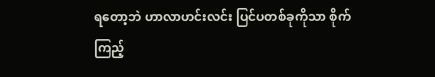ရတော့ဘဲ ဟာလာဟင်းလင်း ပြင်ပတစ်ခုကိုသာ စိုက်ကြည့်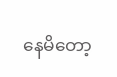နေမိတော့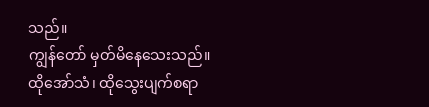သည်။
ကျွန်တော် မှတ်မိနေသေးသည်။
ထိုအော်သံ၊ ထိုသွေးပျက်စရာ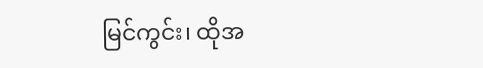မြင်ကွင်း၊ ထိုအ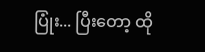ပြုံး... ပြီးတော့ ထို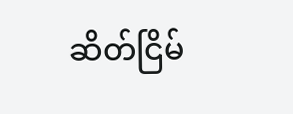ဆိတ်ငြိမ်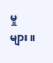မှုများ။